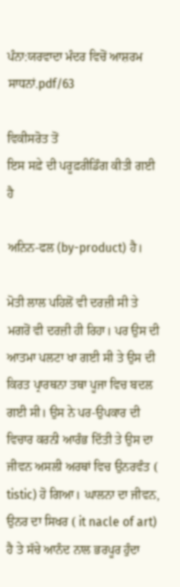ਪੰਨਾ:ਯਰਵਾਦਾ ਮੰਦਰ ਵਿਚੋਂ ਆਸ਼ਰਮ ਸਾਧਨਾਂ.pdf/63

ਵਿਕੀਸਰੋਤ ਤੋਂ
ਇਸ ਸਫ਼ੇ ਦੀ ਪਰੂਫ਼ਰੀਡਿੰਗ ਕੀਤੀ ਗਈ ਹੈ

ਅਨਿਨ-ਫਲ (by-product) ਹੈ।

ਮੋਤੀ ਲਾਲ ਪਹਿਲੋਂ ਵੀ ਦਰਜ਼ੀ ਸੀ ਤੇ ਮਗਰੋਂ ਵੀ ਦਰਜ਼ੀ ਹੀ ਰਿਹਾ। ਪਰ ਉਸ ਦੀ ਆਤਮਾ ਪਲਟਾ ਖਾ ਗਈ ਸੀ ਤੇ ਉਸ ਦੀ ਕਿਰਤ ਪ੍ਰਾਰਥਨਾ ਤਥਾ ਪੂਜਾ ਵਿਚ ਬਦਲ ਗਈ ਸੀ। ਉਸ ਨੇ ਪਰ-ਉਪਕਾਰ ਦੀ ਵਿਚਾਰ ਕਰਨੀ ਆਰੰਭ ਦਿੱਤੀ ਤੇ ਉਸ ਦਾ ਜੀਵਨ ਅਸਲੀ ਅਰਥਾਂ ਵਿਚ ਉਨਰਵੰਤ ( tistic) ਹੋ ਗਿਆ। ਘਾਲਨਾ ਦਾ ਜੀਵਨ, ਉਨਰ ਦਾ ਸਿਖਰ ( it nacle of art) ਹੈ ਤੇ ਸੱਚੇ ਆਨੰਦ ਨਾਲ ਭਰਪੂਰ ਹੁੰਦਾ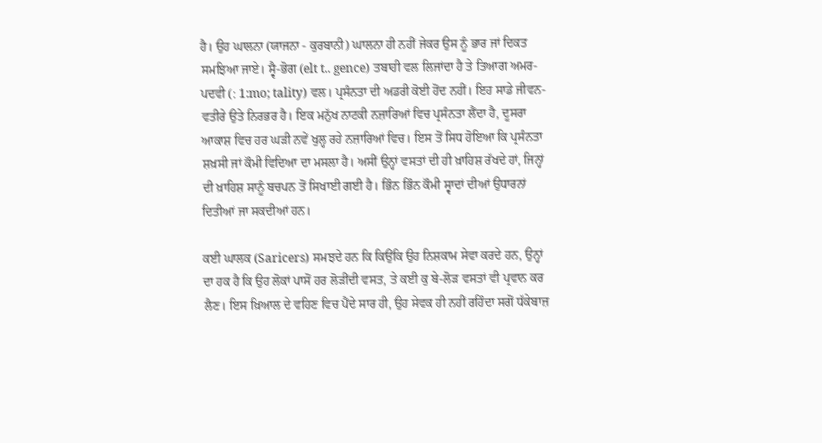ਹੈ। ਉਹ ਘਾਲਨਾ (ਯਾਜਨਾ - ਕੁਰਬਾਨੀ) ਘਾਲਨਾ ਹੀ ਨਹੀਂ ਜੇਕਰ ਉਸ ਨੂੰ ਭਾਰ ਜਾਂ ਦਿਕਤ ਸਮਝਿਆ ਜਾਏ। ਸ੍ਵੈ-ਭੋਗ (elt t.. gence) ਤਬਾਹੀ ਵਲ ਲਿਜਾਂਦਾ ਹੈ ਤੇ ਤਿਆਗ ਅਮਰ-ਪਦਵੀ (: 1:mo; tality) ਵਲ। ਪ੍ਰਸੰਨਤਾ ਦੀ ਅਡਰੀ ਕੋਈ ਹੋਂਦ ਨਹੀਂ। ਇਹ ਸਾਡੇ ਜੀਵਨ-ਵਤੀਰੇ ਉਤੇ ਨਿਰਭਰ ਹੈ। ਇਕ ਮਨੁੱਖ ਨਾਟਕੀ ਨਜ਼ਾਰਿਆਂ ਵਿਚ ਪ੍ਰਸੰਨਤਾ ਲੈਂਦਾ ਹੈ, ਦੂਸਰਾ ਆਕਾਸ਼ ਵਿਚ ਹਰ ਘੜੀ ਨਵੇਂ ਖੁਲ੍ਹ ਰਹੇ ਨਜ਼ਾਰਿਆਂ ਵਿਚ। ਇਸ ਤੋਂ ਸਿਧ ਹੋਇਆ ਕਿ ਪ੍ਰਸੰਨਤਾ ਸ਼ਖ਼ਸੀ ਜਾਂ ਕੌਮੀ ਵਿਦਿਆ ਦਾ ਮਸਲਾ ਹੈ। ਅਸੀਂ ਉਨ੍ਹਾਂ ਵਸਤਾਂ ਦੀ ਹੀ ਖ਼ਾਹਿਸ਼ ਰੱਖਦੇ ਹਾਂ, ਜਿਨ੍ਹਾਂ ਦੀ ਖ਼ਾਹਿਸ਼ ਸਾਨੂੰ ਬਚਪਨ ਤੋਂ ਸਿਖਾਈ ਗਈ ਹੈ। ਭਿੰਨ ਭਿੰਨ ਕੌਮੀ ਸ੍ਵਾਦਾਂ ਦੀਆਂ ਉਧਾਰਨਾਂ ਦਿਤੀਆਂ ਜਾ ਸਕਦੀਆਂ ਹਨ।

ਕਈ ਘਾਲਕ (Saricers) ਸਮਝਦੇ ਹਨ ਕਿ ਕਿਉਂਕਿ ਉਹ ਨਿਸ਼ਕਾਮ ਸੇਵਾ ਕਰਦੇ ਹਨ, ਉਨ੍ਹਾਂ ਦਾ ਹਕ ਹੈ ਕਿ ਉਹ ਲੋਕਾਂ ਪਾਸੋਂ ਹਰ ਲੋੜੀਂਦੀ ਵਸਤ, ਤੇ ਕਈ ਕੁ ਬੇ-ਲੋੜ ਵਸਤਾਂ ਵੀ ਪ੍ਰਵਾਨ ਕਰ ਲੈਣ। ਇਸ ਖ਼ਿਆਲ ਦੇ ਵਹਿਣ ਵਿਚ ਪੈਂਦੇ ਸਾਰ ਹੀ, ਉਹ ਸੇਵਕ ਹੀ ਨਹੀਂ ਰਹਿੰਦਾ ਸਗੋਂ ਧੱਕੇਬਾਜ਼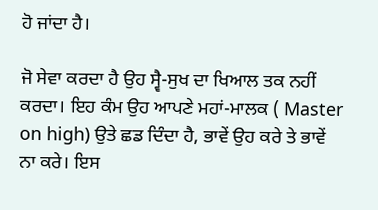ਹੋ ਜਾਂਦਾ ਹੈ।

ਜੋ ਸੇਵਾ ਕਰਦਾ ਹੈ ਉਹ ਸ੍ਵੈ-ਸੁਖ ਦਾ ਖਿਆਲ ਤਕ ਨਹੀਂ ਕਰਦਾ। ਇਹ ਕੰਮ ਉਹ ਆਪਣੇ ਮਹਾਂ-ਮਾਲਕ ( Master on high) ਉਤੇ ਛਡ ਦਿੰਦਾ ਹੈ, ਭਾਵੇਂ ਉਹ ਕਰੇ ਤੇ ਭਾਵੇਂ ਨਾ ਕਰੇ। ਇਸ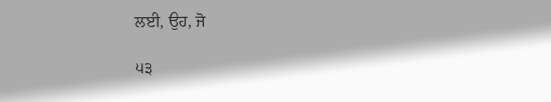ਲਈ, ਉਹ, ਜੋ

੫੩